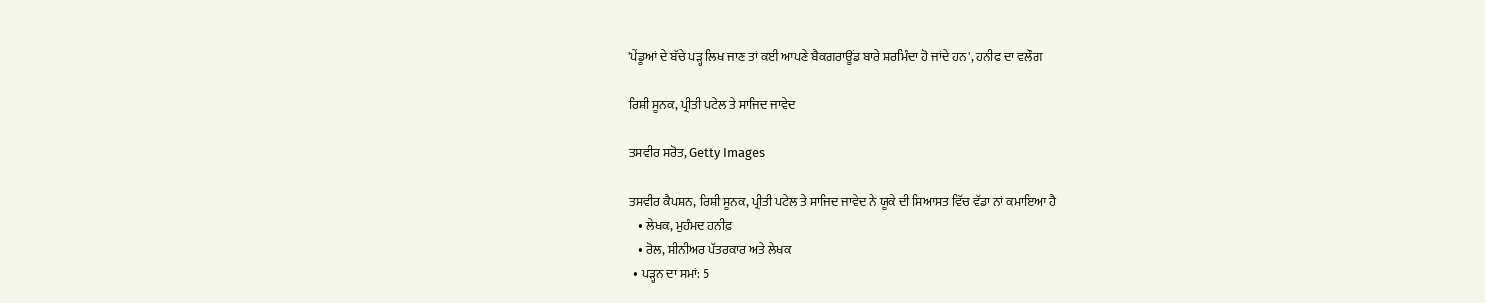'ਪੇਂਡੂਆਂ ਦੇ ਬੱਚੇ ਪੜ੍ਹ ਲਿਖ ਜਾਣ ਤਾਂ ਕਈ ਆਪਣੇ ਬੈਕਗਰਾਊਂਡ ਬਾਰੇ ਸ਼ਰਮਿੰਦਾ ਹੋ ਜਾਂਦੇ ਹਨ', ਹਨੀਫ ਦਾ ਵਲੌਗ

ਰਿਸ਼ੀ ਸੂਨਕ, ਪ੍ਰੀਤੀ ਪਟੇਲ ਤੇ ਸਾਜਿਦ ਜਾਵੇਦ

ਤਸਵੀਰ ਸਰੋਤ, Getty Images

ਤਸਵੀਰ ਕੈਪਸ਼ਨ, ਰਿਸ਼ੀ ਸੂਨਕ, ਪ੍ਰੀਤੀ ਪਟੇਲ ਤੇ ਸਾਜਿਦ ਜਾਵੇਦ ਨੇ ਯੂਕੇ ਦੀ ਸਿਆਸਤ ਵਿੱਚ ਵੱਡਾ ਨਾਂ ਕਮਾਇਆ ਹੈ
    • ਲੇਖਕ, ਮੁਹੰਮਦ ਹਨੀਫ਼
    • ਰੋਲ, ਸੀਨੀਅਰ ਪੱਤਰਕਾਰ ਅਤੇ ਲੇਖਕ
  • ਪੜ੍ਹਨ ਦਾ ਸਮਾਂ: 5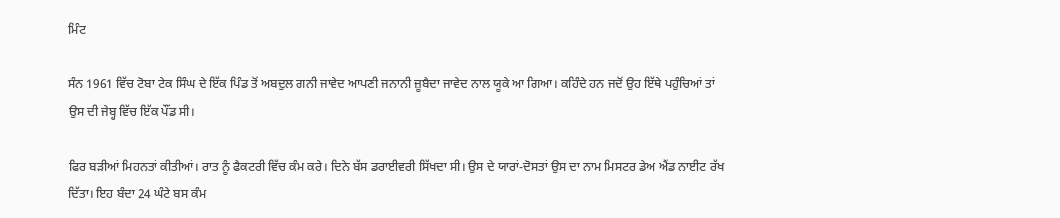ਮਿੰਟ

ਸੰਨ 1961 ਵਿੱਚ ਟੋਬਾ ਟੇਕ ਸਿੰਘ ਦੇ ਇੱਕ ਪਿੰਡ ਤੋਂ ਅਬਦੁਲ ਗਨੀ ਜਾਵੇਦ ਆਪਣੀ ਜਨਾਨੀ ਜ਼ੂਬੈਦਾ ਜਾਵੇਦ ਨਾਲ ਯੂਕੇ ਆ ਗਿਆ। ਕਹਿੰਦੇ ਹਨ ਜਦੋਂ ਉਹ ਇੱਥੇ ਪਹੁੰਚਿਆਂ ਤਾਂ ਉਸ ਦੀ ਜੇਬ੍ਹ ਵਿੱਚ ਇੱਕ ਪੌਂਡ ਸੀ।

ਫਿਰ ਬੜੀਆਂ ਮਿਹਨਤਾਂ ਕੀਤੀਆਂ। ਰਾਤ ਨੂੰ ਫੈਕਟਰੀ ਵਿੱਚ ਕੰਮ ਕਰੇ। ਦਿਨੇ ਬੱਸ ਡਰਾਈਵਰੀ ਸਿੱਖਦਾ ਸੀ। ਉਸ ਦੇ ਯਾਰਾਂ-ਦੋਸਤਾਂ ਉਸ ਦਾ ਨਾਮ ਮਿਸਟਰ ਡੇਅ ਐਂਡ ਨਾਈਟ ਰੱਖ ਦਿੱਤਾ। ਇਹ ਬੰਦਾ 24 ਘੰਟੇ ਬਸ ਕੰਮ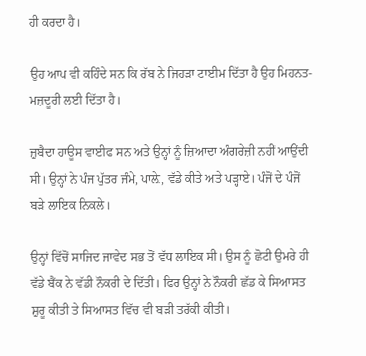ਹੀ ਕਰਦਾ ਹੈ।

ਉਹ ਆਪ ਵੀ ਕਹਿੰਦੇ ਸਨ ਕਿ ਰੱਬ ਨੇ ਜਿਹੜਾ ਟਾਈਮ ਦਿੱਤਾ ਹੈ ਉਹ ਮਿਹਨਤ-ਮਜ਼ਦੂਰੀ ਲਈ ਦਿੱਤਾ ਹੈ।

ਜ਼ੁਬੈਦਾ ਹਾਊਸ ਵਾਈਫ ਸਨ ਅਤੇ ਉਨ੍ਹਾਂ ਨੂੰ ਜ਼ਿਆਦਾ ਅੰਗਰੇਜ਼ੀ ਨਹੀਂ ਆਉਂਦੀ ਸੀ। ਉਨ੍ਹਾਂ ਨੇ ਪੰਜ ਪੁੱਤਰ ਜੰਮੇ, ਪਾਲ਼ੇ, ਵੱਡੇ ਕੀਤੇ ਅਤੇ ਪੜ੍ਹਾਏ। ਪੰਜੋਂ ਦੇ ਪੰਜੋਂ ਬੜੇ ਲਾਇਕ ਨਿਕਲੇ।

ਉਨ੍ਹਾਂ ਵਿੱਚੋਂ ਸਾਜਿਦ ਜਾਵੇਦ ਸਭ ਤੋਂ ਵੱਧ ਲਾਇਕ ਸੀ। ਉਸ ਨੂੰ ਛੋਟੀ ਉਮਰੇ ਹੀ ਵੱਡੇ ਬੈਂਕ ਨੇ ਵੱਡੀ ਨੌਕਰੀ ਦੇ ਦਿੱਤੀ। ਫਿਰ ਉਨ੍ਹਾਂ ਨੇ ਨੌਕਰੀ ਛੱਡ ਕੇ ਸਿਆਸਤ ਸ਼ੁਰੂ ਕੀਤੀ ਤੇ ਸਿਆਸਤ ਵਿੱਚ ਵੀ ਬੜੀ ਤਰੱਕੀ ਕੀਤੀ।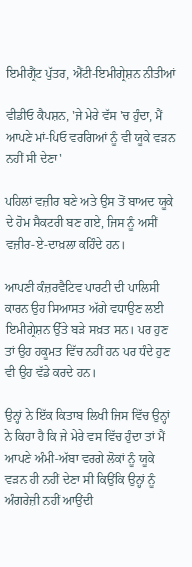ਇਮੀਗ੍ਰੈਂਟ ਪੁੱਤਰ, ਐਂਟੀ-ਇਮੀਗ੍ਰੇਸ਼ਨ ਨੀਤੀਆਂ

ਵੀਡੀਓ ਕੈਪਸ਼ਨ, 'ਜੇ ਮੇਰੇ ਵੱਸ 'ਚ ਹੁੰਦਾ, ਮੈਂ ਆਪਣੇ ਮਾਂ-ਪਿਓ ਵਰਗਿਆਂ ਨੂੰ ਵੀ ਯੂਕੇ ਵੜਨ ਨਹੀਂ ਸੀ ਦੇਣਾ'

ਪਹਿਲਾਂ ਵਜ਼ੀਰ ਬਣੇ ਅਤੇ ਉਸ ਤੋਂ ਬਾਅਦ ਯੂਕੇ ਦੇ ਹੋਮ ਸੈਕਟਰੀ ਬਣ ਗਏ, ਜਿਸ ਨੂੰ ਅਸੀਂ ਵਜ਼ੀਰ-ਏ-ਦਾਖ਼ਲਾ ਕਹਿੰਦੇ ਹਨ।

ਆਪਣੀ ਕੰਜ਼ਰਵੈਟਿਵ ਪਾਰਟੀ ਦੀ ਪਾਲਿਸੀ ਕਾਰਨ ਉਹ ਸਿਆਸਤ ਅੱਗੇ ਵਧਾਉਣ ਲਈ ਇਮੀਗ੍ਰੇਸ਼ਨ ਉੱਤੇ ਬੜੇ ਸਖ਼ਤ ਸਨ। ਪਰ ਹੁਣ ਤਾਂ ਉਹ ਹਕੂਮਤ ਵਿੱਚ ਨਹੀਂ ਹਨ ਪਰ ਧੰਦੇ ਹੁਣ ਵੀ ਉਹ ਵੱਡੇ ਕਰਦੇ ਹਨ।

ਉਨ੍ਹਾਂ ਨੇ ਇੱਕ ਕਿਤਾਬ ਲਿਖੀ ਜਿਸ ਵਿੱਚ ਉਨ੍ਹਾਂ ਨੇ ਕਿਹਾ ਹੈ ਕਿ ਜੇ ਮੇਰੇ ਵਸ ਵਿੱਚ ਹੁੰਦਾ ਤਾਂ ਮੈਂ ਆਪਣੇ ਅੰਮੀ-ਅੱਬਾ ਵਰਗੇ ਲੋਕਾਂ ਨੂੰ ਯੂਕੇ ਵੜਨ ਹੀ ਨਹੀਂ ਦੇਣਾ ਸੀ ਕਿਉਂਕਿ ਉਨ੍ਹਾਂ ਨੂੰ ਅੰਗਰੇਜ਼ੀ ਨਹੀਂ ਆਉਂਦੀ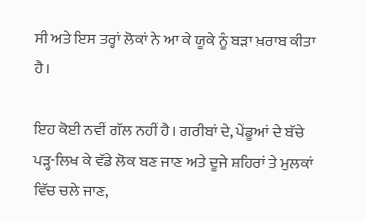ਸੀ ਅਤੇ ਇਸ ਤਰ੍ਹਾਂ ਲੋਕਾਂ ਨੇ ਆ ਕੇ ਯੂਕੇ ਨੂੰ ਬੜਾ ਖ਼ਰਾਬ ਕੀਤਾ ਹੈ।

ਇਹ ਕੋਈ ਨਵੀਂ ਗੱਲ ਨਹੀਂ ਹੈ। ਗਰੀਬਾਂ ਦੇ, ਪੇਂਡੂਆਂ ਦੇ ਬੱਚੇ ਪੜ੍ਹ-ਲਿਖ ਕੇ ਵੱਡੇ ਲੋਕ ਬਣ ਜਾਣ ਅਤੇ ਦੂਜੇ ਸ਼ਹਿਰਾਂ ਤੇ ਮੁਲਕਾਂ ਵਿੱਚ ਚਲੇ ਜਾਣ,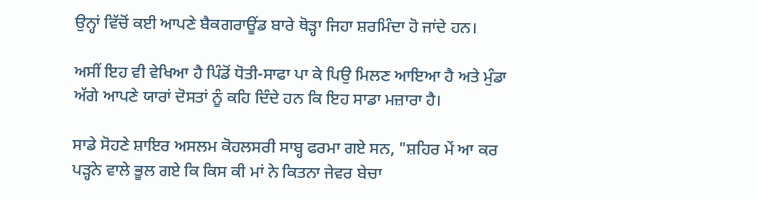ਉਨ੍ਹਾਂ ਵਿੱਚੋਂ ਕਈ ਆਪਣੇ ਬੈਕਗਰਾਊਂਡ ਬਾਰੇ ਥੋੜ੍ਹਾ ਜਿਹਾ ਸ਼ਰਮਿੰਦਾ ਹੋ ਜਾਂਦੇ ਹਨ।

ਅਸੀਂ ਇਹ ਵੀ ਵੇਖਿਆ ਹੈ ਪਿੰਡੋਂ ਧੋਤੀ-ਸਾਫਾ ਪਾ ਕੇ ਪਿਉ ਮਿਲਣ ਆਇਆ ਹੈ ਅਤੇ ਮੁੰਡਾ ਅੱਗੇ ਆਪਣੇ ਯਾਰਾਂ ਦੋਸਤਾਂ ਨੂੰ ਕਹਿ ਦਿੰਦੇ ਹਨ ਕਿ ਇਹ ਸਾਡਾ ਮਜ਼ਾਰਾ ਹੈ।

ਸਾਡੇ ਸੋਹਣੇ ਸ਼ਾਇਰ ਅਸਲਮ ਕੋਹਲਸਰੀ ਸਾਬ੍ਹ ਫਰਮਾ ਗਏ ਸਨ, "ਸ਼ਹਿਰ ਮੇਂ ਆ ਕਰ ਪੜ੍ਹਨੇ ਵਾਲੇ ਭੂਲ ਗਏ ਕਿ ਕਿਸ ਕੀ ਮਾਂ ਨੇ ਕਿਤਨਾ ਜੇਵਰ ਬੇਚਾ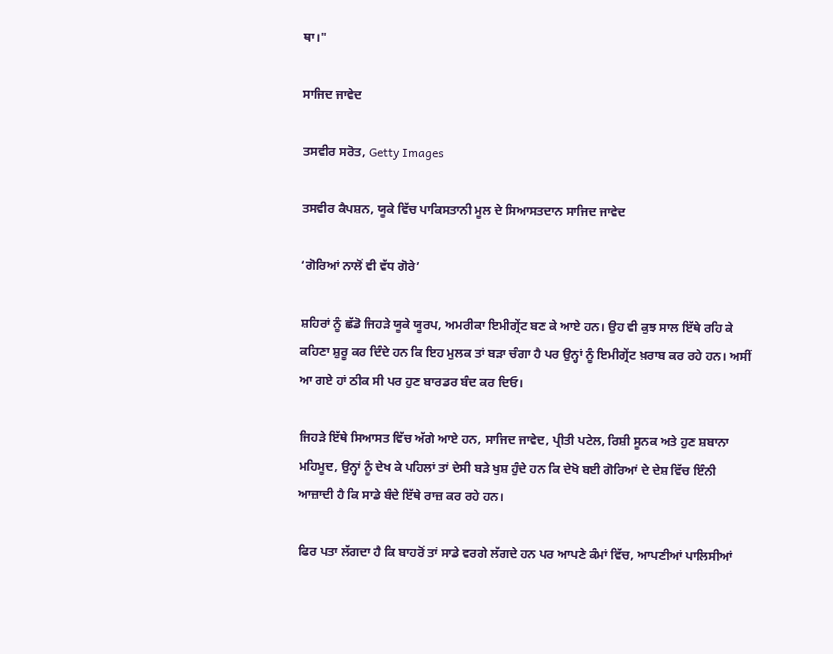ਥਾ।"

ਸਾਜਿਦ ਜਾਵੇਦ

ਤਸਵੀਰ ਸਰੋਤ, Getty Images

ਤਸਵੀਰ ਕੈਪਸ਼ਨ, ਯੂਕੇ ਵਿੱਚ ਪਾਕਿਸਤਾਨੀ ਮੂਲ ਦੇ ਸਿਆਸਤਦਾਨ ਸਾਜਿਦ ਜਾਵੇਦ

‘ਗੋਰਿਆਂ ਨਾਲੋਂ ਵੀ ਵੱਧ ਗੋਰੇ’

ਸ਼ਹਿਰਾਂ ਨੂੰ ਛੱਡੋ ਜਿਹੜੇ ਯੂਕੇ ਯੂਰਪ, ਅਮਰੀਕਾ ਇਮੀਗ੍ਰੇਂਟ ਬਣ ਕੇ ਆਏ ਹਨ। ਉਹ ਵੀ ਕੁਝ ਸਾਲ ਇੱਥੇ ਰਹਿ ਕੇ ਕਹਿਣਾ ਸ਼ੁਰੂ ਕਰ ਦਿੰਦੇ ਹਨ ਕਿ ਇਹ ਮੁਲਕ ਤਾਂ ਬੜਾ ਚੰਗਾ ਹੈ ਪਰ ਉਨ੍ਹਾਂ ਨੂੰ ਇਮੀਗ੍ਰੇਂਟ ਖ਼ਰਾਬ ਕਰ ਰਹੇ ਹਨ। ਅਸੀਂ ਆ ਗਏ ਹਾਂ ਠੀਕ ਸੀ ਪਰ ਹੁਣ ਬਾਰਡਰ ਬੰਦ ਕਰ ਦਿਓ।

ਜਿਹੜੇ ਇੱਥੇ ਸਿਆਸਤ ਵਿੱਚ ਅੱਗੇ ਆਏ ਹਨ, ਸਾਜਿਦ ਜਾਵੇਦ, ਪ੍ਰੀਤੀ ਪਟੇਲ, ਰਿਸ਼ੀ ਸੂਨਕ ਅਤੇ ਹੁਣ ਸ਼ਬਾਨਾ ਮਹਿਮੂਦ, ਉਨ੍ਹਾਂ ਨੂੰ ਦੇਖ ਕੇ ਪਹਿਲਾਂ ਤਾਂ ਦੇਸੀ ਬੜੇ ਖੁਸ਼ ਹੁੰਦੇ ਹਨ ਕਿ ਦੇਖੋ ਬਈ ਗੋਰਿਆਂ ਦੇ ਦੇਸ਼ ਵਿੱਚ ਇੰਨੀ ਆਜ਼ਾਦੀ ਹੈ ਕਿ ਸਾਡੇ ਬੰਦੇ ਇੱਥੇ ਰਾਜ਼ ਕਰ ਰਹੇ ਹਨ।

ਫਿਰ ਪਤਾ ਲੱਗਦਾ ਹੈ ਕਿ ਬਾਹਰੋਂ ਤਾਂ ਸਾਡੇ ਵਰਗੇ ਲੱਗਦੇ ਹਨ ਪਰ ਆਪਣੇ ਕੰਮਾਂ ਵਿੱਚ, ਆਪਣੀਆਂ ਪਾਲਿਸੀਆਂ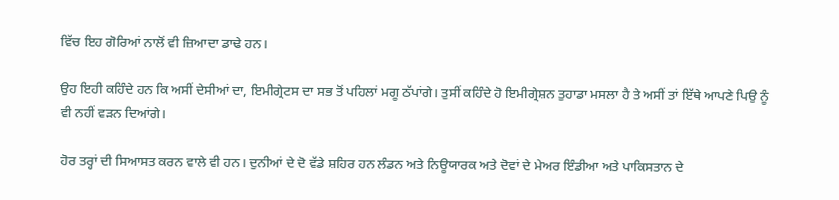ਵਿੱਚ ਇਹ ਗੋਰਿਆਂ ਨਾਲੋਂ ਵੀ ਜ਼ਿਆਦਾ ਡਾਢੇ ਹਨ।

ਉਹ ਇਹੀ ਕਹਿੰਦੇ ਹਨ ਕਿ ਅਸੀਂ ਦੇਸੀਆਂ ਦਾ, ਇਮੀਗ੍ਰੇਟਸ ਦਾ ਸਭ ਤੋਂ ਪਹਿਲਾਂ ਮਗੂ ਠੱਪਾਂਗੇ। ਤੁਸੀਂ ਕਹਿੰਦੇ ਹੋ ਇਮੀਗ੍ਰੇਸ਼ਨ ਤੁਹਾਡਾ ਮਸਲਾ ਹੈ ਤੇ ਅਸੀਂ ਤਾਂ ਇੱਥੇ ਆਪਣੇ ਪਿਉ ਨੂੰ ਵੀ ਨਹੀਂ ਵੜਨ ਦਿਆਂਗੇ।

ਹੋਰ ਤਰ੍ਹਾਂ ਦੀ ਸਿਆਸਤ ਕਰਨ ਵਾਲੇ ਵੀ ਹਨ। ਦੁਨੀਆਂ ਦੇ ਦੋ ਵੱਡੇ ਸ਼ਹਿਰ ਹਨ ਲੰਡਨ ਅਤੇ ਨਿਊਯਾਰਕ ਅਤੇ ਦੋਵਾਂ ਦੇ ਮੇਅਰ ਇੰਡੀਆ ਅਤੇ ਪਾਕਿਸਤਾਨ ਦੇ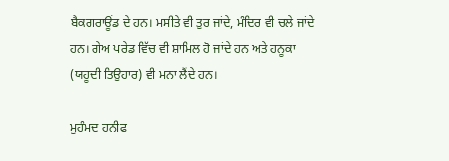ਬੈਕਗਰਾਊਂਡ ਦੇ ਹਨ। ਮਸੀਤੇ ਵੀ ਤੁਰ ਜਾਂਦੇ, ਮੰਦਿਰ ਵੀ ਚਲੇ ਜਾਂਦੇ ਹਨ। ਗੇਅ ਪਰੇਡ ਵਿੱਚ ਵੀ ਸ਼ਾਮਿਲ ਹੋ ਜਾਂਦੇ ਹਨ ਅਤੇ ਹਨੂਕਾ (ਯਹੂਦੀ ਤਿਉਹਾਰ) ਵੀ ਮਨਾ ਲੈਂਦੇ ਹਨ।

ਮੁਹੰਮਦ ਹਨੀਫ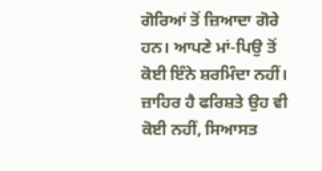ਗੋਰਿਆਂ ਤੋਂ ਜ਼ਿਆਦਾ ਗੋਰੇ ਹਨ। ਆਪਣੇ ਮਾਂ-ਪਿਉ ਤੋਂ ਕੋਈ ਇੰਨੇ ਸ਼ਰਮਿੰਦਾ ਨਹੀਂ। ਜ਼ਾਹਿਰ ਹੈ ਫਰਿਸ਼ਤੇ ਉਹ ਵੀ ਕੋਈ ਨਹੀਂ, ਸਿਆਸਤ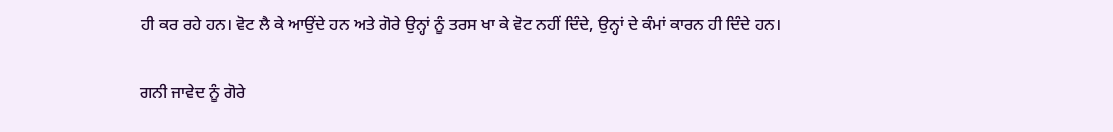ਹੀ ਕਰ ਰਹੇ ਹਨ। ਵੋਟ ਲੈ ਕੇ ਆਉਂਦੇ ਹਨ ਅਤੇ ਗੋਰੇ ਉਨ੍ਹਾਂ ਨੂੰ ਤਰਸ ਖਾ ਕੇ ਵੋਟ ਨਹੀਂ ਦਿੰਦੇ, ਉਨ੍ਹਾਂ ਦੇ ਕੰਮਾਂ ਕਾਰਨ ਹੀ ਦਿੰਦੇ ਹਨ।

ਗਨੀ ਜਾਵੇਦ ਨੂੰ ਗੋਰੇ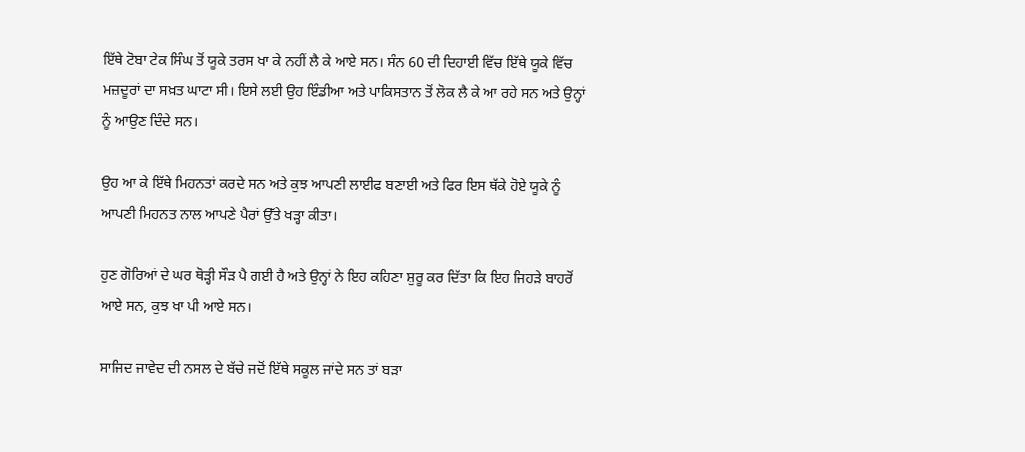ਇੱਥੇ ਟੋਬਾ ਟੇਕ ਸਿੰਘ ਤੋਂ ਯੂਕੇ ਤਰਸ ਖਾ ਕੇ ਨਹੀਂ ਲੈ ਕੇ ਆਏ ਸਨ। ਸੰਨ 60 ਦੀ ਦਿਹਾਈ ਵਿੱਚ ਇੱਥੇ ਯੂਕੇ ਵਿੱਚ ਮਜ਼ਦੂਰਾਂ ਦਾ ਸਖ਼ਤ ਘਾਟਾ ਸੀ। ਇਸੇ ਲਈ ਉਹ ਇੰਡੀਆ ਅਤੇ ਪਾਕਿਸਤਾਨ ਤੋਂ ਲੋਕ ਲੈ ਕੇ ਆ ਰਹੇ ਸਨ ਅਤੇ ਉਨ੍ਹਾਂ ਨੂੰ ਆਉਣ ਦਿੰਦੇ ਸਨ।

ਉਹ ਆ ਕੇ ਇੱਥੇ ਮਿਹਨਤਾਂ ਕਰਦੇ ਸਨ ਅਤੇ ਕੁਝ ਆਪਣੀ ਲਾਈਫ ਬਣਾਈ ਅਤੇ ਫਿਰ ਇਸ ਥੱਕੇ ਹੋਏ ਯੂਕੇ ਨੂੰ ਆਪਣੀ ਮਿਹਨਤ ਨਾਲ ਆਪਣੇ ਪੈਰਾਂ ਉੱਤੇ ਖੜ੍ਹਾ ਕੀਤਾ।

ਹੁਣ ਗੋਰਿਆਂ ਦੇ ਘਰ ਥੋੜ੍ਹੀ ਸੌੜ ਪੈ ਗਈ ਹੈ ਅਤੇ ਉਨ੍ਹਾਂ ਨੇ ਇਹ ਕਹਿਣਾ ਸ਼ੁਰੂ ਕਰ ਦਿੱਤਾ ਕਿ ਇਹ ਜਿਹੜੇ ਬਾਹਰੋਂ ਆਏ ਸਨ, ਕੁਝ ਖਾ ਪੀ ਆਏ ਸਨ।

ਸਾਜਿਦ ਜਾਵੇਦ ਦੀ ਨਸਲ ਦੇ ਬੱਚੇ ਜਦੋਂ ਇੱਥੇ ਸਕੂਲ ਜਾਂਦੇ ਸਨ ਤਾਂ ਬੜਾ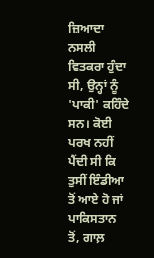ਜ਼ਿਆਦਾ ਨਸਲੀ ਵਿਤਕਰਾ ਹੁੰਦਾ ਸੀ, ਉਨ੍ਹਾਂ ਨੂੰ 'ਪਾਕੀ' ਕਹਿੰਦੇ ਸਨ। ਕੋਈ ਪਰਖ ਨਹੀਂ ਪੈਂਦੀ ਸੀ ਕਿ ਤੁਸੀਂ ਇੰਡੀਆ ਤੋਂ ਆਏ ਹੋ ਜਾਂ ਪਾਕਿਸਤਾਨ ਤੋਂ, ਗਾਲ਼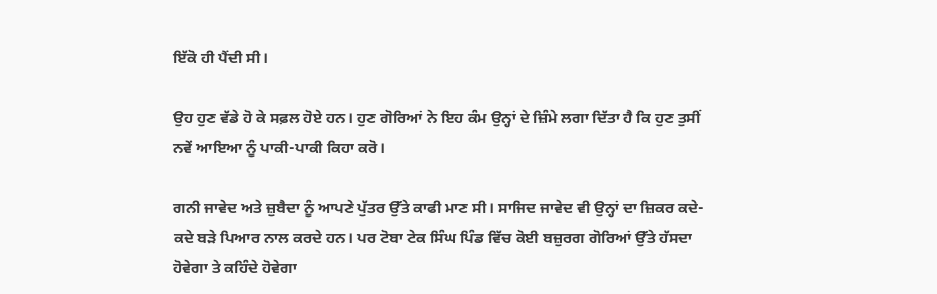ਇੱਕੋ ਹੀ ਪੈਂਦੀ ਸੀ।

ਉਹ ਹੁਣ ਵੱਡੇ ਹੋ ਕੇ ਸਫ਼ਲ ਹੋਏ ਹਨ। ਹੁਣ ਗੋਰਿਆਂ ਨੇ ਇਹ ਕੰਮ ਉਨ੍ਹਾਂ ਦੇ ਜ਼ਿੰਮੇ ਲਗਾ ਦਿੱਤਾ ਹੈ ਕਿ ਹੁਣ ਤੁਸੀਂ ਨਵੇਂ ਆਇਆ ਨੂੰ ਪਾਕੀ-ਪਾਕੀ ਕਿਹਾ ਕਰੋ।

ਗਨੀ ਜਾਵੇਦ ਅਤੇ ਜ਼ੁਬੈਦਾ ਨੂੰ ਆਪਣੇ ਪੁੱਤਰ ਉੱਤੇ ਕਾਫੀ ਮਾਣ ਸੀ। ਸਾਜਿਦ ਜਾਵੇਦ ਵੀ ਉਨ੍ਹਾਂ ਦਾ ਜ਼ਿਕਰ ਕਦੇ-ਕਦੇ ਬੜੇ ਪਿਆਰ ਨਾਲ ਕਰਦੇ ਹਨ। ਪਰ ਟੋਬਾ ਟੇਕ ਸਿੰਘ ਪਿੰਡ ਵਿੱਚ ਕੋਈ ਬਜ਼ੁਰਗ ਗੋਰਿਆਂ ਉੱਤੇ ਹੱਸਦਾ ਹੋਵੇਗਾ ਤੇ ਕਹਿੰਦੇ ਹੋਵੇਗਾ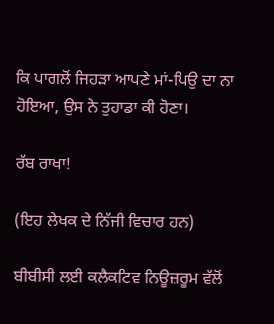ਕਿ ਪਾਗਲੋਂ ਜਿਹੜਾ ਆਪਣੇ ਮਾਂ-ਪਿਉ ਦਾ ਨਾ ਹੋਇਆ, ਉਸ ਨੇ ਤੁਹਾਡਾ ਕੀ ਹੋਣਾ।

ਰੱਬ ਰਾਖਾ!

(ਇਹ ਲੇਖਕ ਦੇ ਨਿੱਜੀ ਵਿਚਾਰ ਹਨ)

ਬੀਬੀਸੀ ਲਈ ਕਲੈਕਟਿਵ ਨਿਊਜ਼ਰੂਮ ਵੱਲੋਂ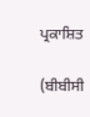ਪ੍ਰਕਾਸ਼ਿਤ

(ਬੀਬੀਸੀ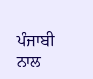ਪੰਜਾਬੀ ਨਾਲ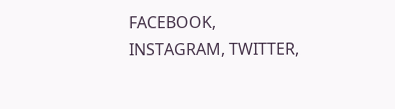FACEBOOK, INSTAGRAM, TWITTER,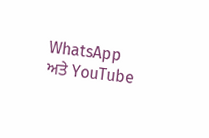WhatsApp ਅਤੇ YouTube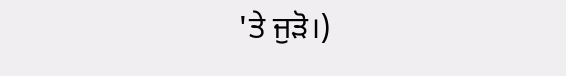'ਤੇ ਜੁੜੋ।)